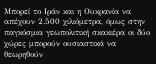Μπορεί το Ιράν και η Ουκρανία να απέχουν 2.500 χιλιόμετρα, όμως στην παγκόσμια γεωπολιτική σκακιέρα οι δύο χώρες μπορούν ουσιαστικά να θεωρηθούν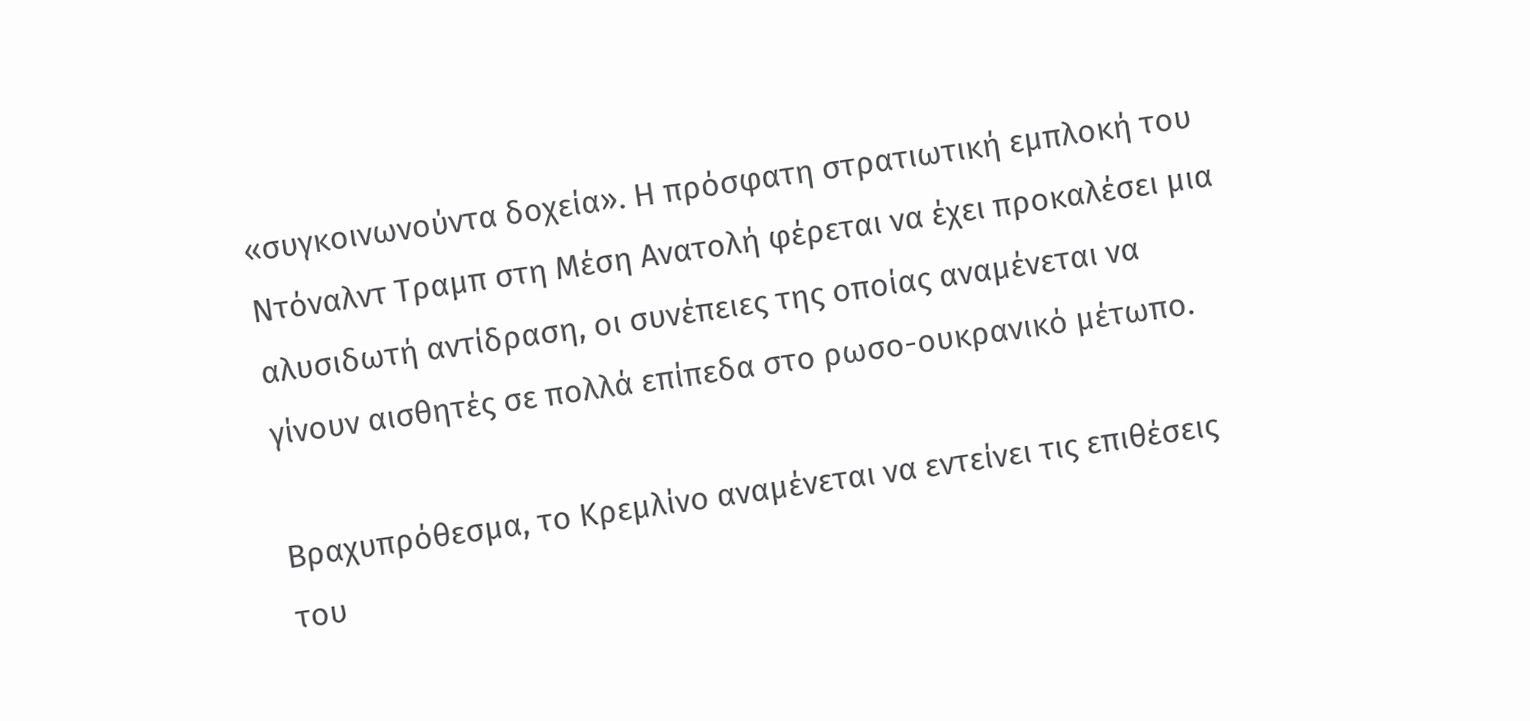«συγκοινωνούντα δοχεία». Η πρόσφατη στρατιωτική εμπλοκή του Ντόναλντ Τραμπ στη Μέση Ανατολή φέρεται να έχει προκαλέσει μια αλυσιδωτή αντίδραση, οι συνέπειες της οποίας αναμένεται να γίνουν αισθητές σε πολλά επίπεδα στο ρωσο-ουκρανικό μέτωπο.

Βραχυπρόθεσμα, το Κρεμλίνο αναμένεται να εντείνει τις επιθέσεις του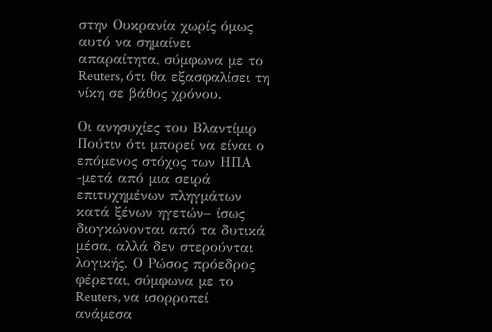στην Ουκρανία χωρίς όμως αυτό να σημαίνει απαραίτητα, σύμφωνα με το Reuters, ότι θα εξασφαλίσει τη νίκη σε βάθος χρόνου.

Οι ανησυχίες του Βλαντίμιρ Πούτιν ότι μπορεί να είναι ο επόμενος στόχος των ΗΠΑ -μετά από μια σειρά επιτυχημένων πληγμάτων κατά ξένων ηγετών– ίσως διογκώνονται από τα δυτικά μέσα, αλλά δεν στερούνται λογικής. Ο Ρώσος πρόεδρος φέρεται, σύμφωνα με το Reuters, να ισορροπεί ανάμεσα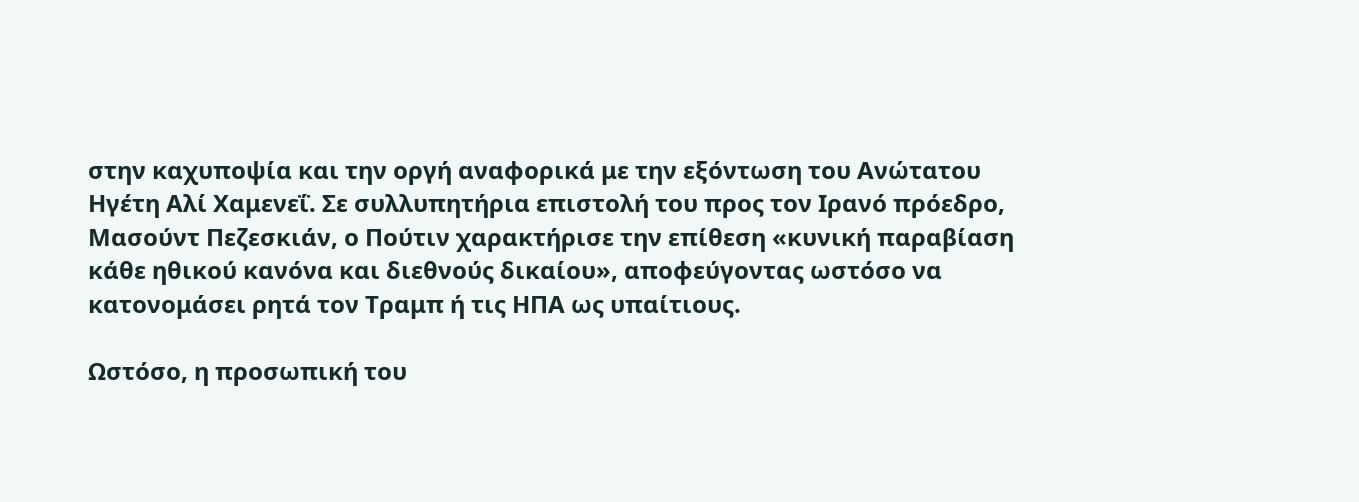στην καχυποψία και την οργή αναφορικά με την εξόντωση του Ανώτατου Ηγέτη Αλί Χαμενεΐ. Σε συλλυπητήρια επιστολή του προς τον Ιρανό πρόεδρο, Μασούντ Πεζεσκιάν, ο Πούτιν χαρακτήρισε την επίθεση «κυνική παραβίαση κάθε ηθικού κανόνα και διεθνούς δικαίου», αποφεύγοντας ωστόσο να κατονομάσει ρητά τον Τραμπ ή τις ΗΠΑ ως υπαίτιους.

Ωστόσο, η προσωπική του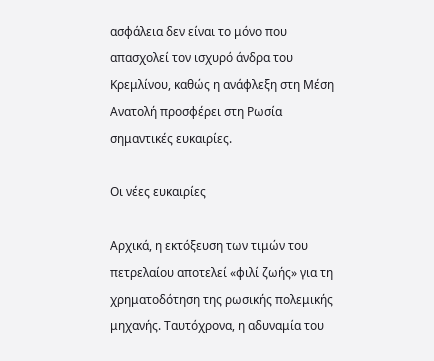ασφάλεια δεν είναι το μόνο που απασχολεί τον ισχυρό άνδρα του Κρεμλίνου, καθώς η ανάφλεξη στη Μέση Ανατολή προσφέρει στη Ρωσία σημαντικές ευκαιρίες.

Οι νέες ευκαιρίες

Αρχικά, η εκτόξευση των τιμών του πετρελαίου αποτελεί «φιλί ζωής» για τη χρηματοδότηση της ρωσικής πολεμικής μηχανής. Ταυτόχρονα, η αδυναμία του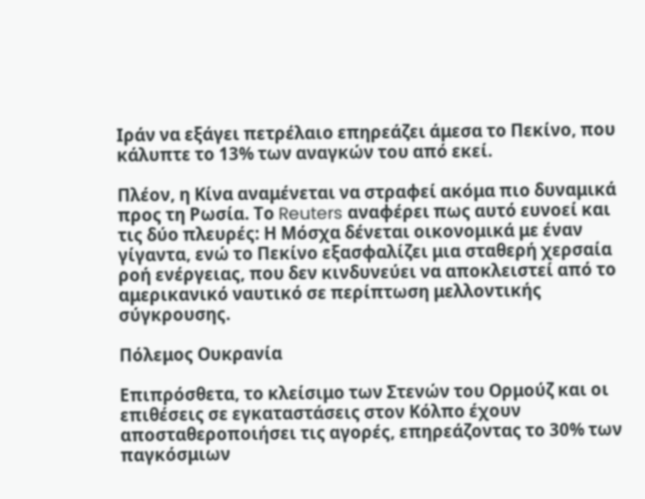Ιράν να εξάγει πετρέλαιο επηρεάζει άμεσα το Πεκίνο, που κάλυπτε το 13% των αναγκών του από εκεί.

Πλέον, η Κίνα αναμένεται να στραφεί ακόμα πιο δυναμικά προς τη Ρωσία. Το Reuters αναφέρει πως αυτό ευνοεί και τις δύο πλευρές: Η Μόσχα δένεται οικονομικά με έναν γίγαντα, ενώ το Πεκίνο εξασφαλίζει μια σταθερή χερσαία ροή ενέργειας, που δεν κινδυνεύει να αποκλειστεί από το αμερικανικό ναυτικό σε περίπτωση μελλοντικής σύγκρουσης.

Πόλεμος Ουκρανία

Επιπρόσθετα, το κλείσιμο των Στενών του Ορμούζ και οι επιθέσεις σε εγκαταστάσεις στον Κόλπο έχουν αποσταθεροποιήσει τις αγορές, επηρεάζοντας το 30% των παγκόσμιων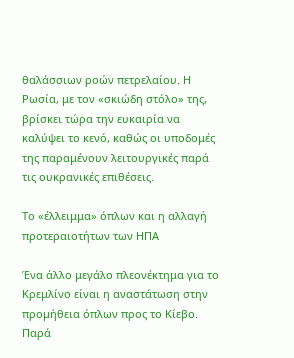θαλάσσιων ροών πετρελαίου. Η Ρωσία, με τον «σκιώδη στόλο» της, βρίσκει τώρα την ευκαιρία να καλύψει το κενό, καθώς οι υποδομές της παραμένουν λειτουργικές παρά τις ουκρανικές επιθέσεις.

Το «έλλειμμα» όπλων και η αλλαγή προτεραιοτήτων των ΗΠΑ

Ένα άλλο μεγάλο πλεονέκτημα για το Κρεμλίνο είναι η αναστάτωση στην προμήθεια όπλων προς το Κίεβο. Παρά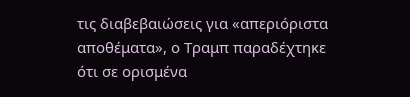τις διαβεβαιώσεις για «απεριόριστα αποθέματα», ο Τραμπ παραδέχτηκε ότι σε ορισμένα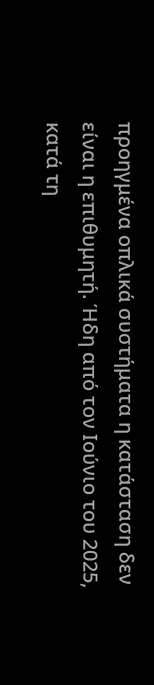προηγμένα οπλικά συστήματα η κατάσταση δεν είναι η επιθυμητή. Ήδη από τον Ιούνιο του 2025, κατά τη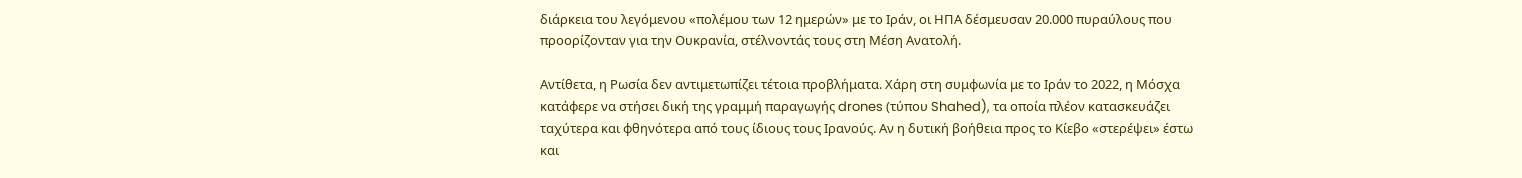διάρκεια του λεγόμενου «πολέμου των 12 ημερών» με το Ιράν, οι ΗΠΑ δέσμευσαν 20.000 πυραύλους που προορίζονταν για την Ουκρανία, στέλνοντάς τους στη Μέση Ανατολή.

Αντίθετα, η Ρωσία δεν αντιμετωπίζει τέτοια προβλήματα. Χάρη στη συμφωνία με το Ιράν το 2022, η Μόσχα κατάφερε να στήσει δική της γραμμή παραγωγής drones (τύπου Shahed), τα οποία πλέον κατασκευάζει ταχύτερα και φθηνότερα από τους ίδιους τους Ιρανούς. Αν η δυτική βοήθεια προς το Κίεβο «στερέψει» έστω και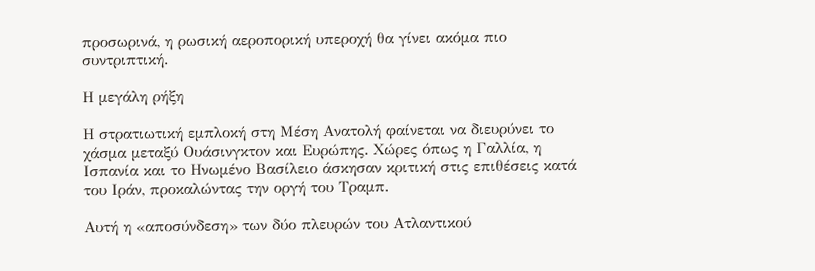προσωρινά, η ρωσική αεροπορική υπεροχή θα γίνει ακόμα πιο συντριπτική.

Η μεγάλη ρήξη

Η στρατιωτική εμπλοκή στη Μέση Ανατολή φαίνεται να διευρύνει το χάσμα μεταξύ Ουάσινγκτον και Ευρώπης. Χώρες όπως η Γαλλία, η Ισπανία και το Ηνωμένο Βασίλειο άσκησαν κριτική στις επιθέσεις κατά του Ιράν, προκαλώντας την οργή του Τραμπ.

Αυτή η «αποσύνδεση» των δύο πλευρών του Ατλαντικού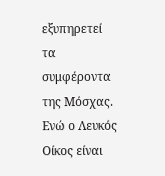εξυπηρετεί τα συμφέροντα της Μόσχας. Ενώ ο Λευκός Οίκος είναι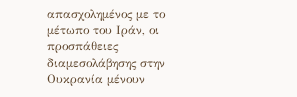απασχολημένος με το μέτωπο του Ιράν, οι προσπάθειες διαμεσολάβησης στην Ουκρανία μένουν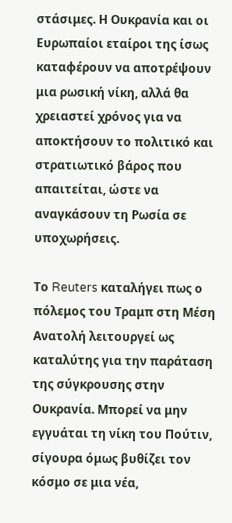στάσιμες. Η Ουκρανία και οι Ευρωπαίοι εταίροι της ίσως καταφέρουν να αποτρέψουν μια ρωσική νίκη, αλλά θα χρειαστεί χρόνος για να αποκτήσουν το πολιτικό και στρατιωτικό βάρος που απαιτείται, ώστε να αναγκάσουν τη Ρωσία σε υποχωρήσεις.

Το Reuters καταλήγει πως ο πόλεμος του Τραμπ στη Μέση Ανατολή λειτουργεί ως καταλύτης για την παράταση της σύγκρουσης στην Ουκρανία. Μπορεί να μην εγγυάται τη νίκη του Πούτιν, σίγουρα όμως βυθίζει τον κόσμο σε μια νέα,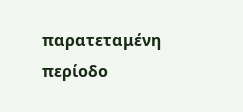παρατεταμένη περίοδο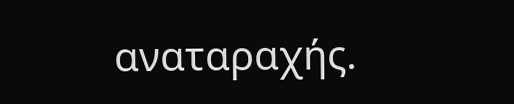αναταραχής.